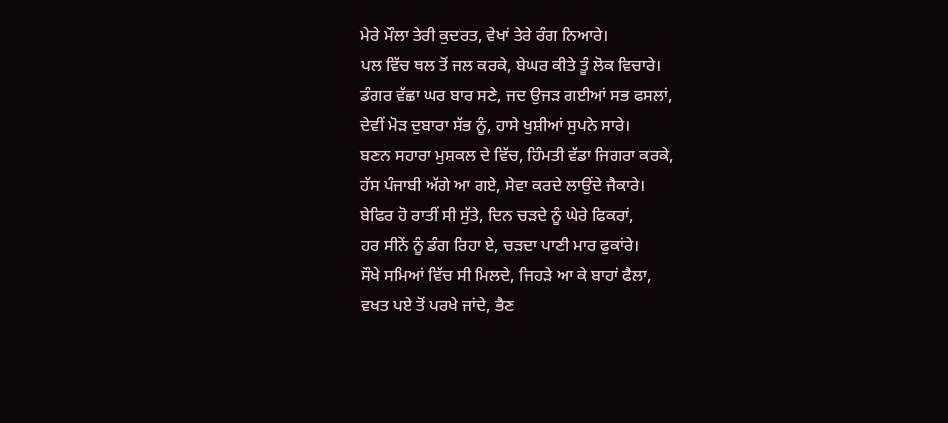ਮੇਰੇ ਮੌਲਾ ਤੇਰੀ ਕੁਦਰਤ, ਵੇਖਾਂ ਤੇਰੇ ਰੰਗ ਨਿਆਰੇ।
ਪਲ ਵਿੱਚ ਥਲ ਤੋਂ ਜਲ ਕਰਕੇ, ਬੇਘਰ ਕੀਤੇ ਤੂੰ ਲੋਕ ਵਿਚਾਰੇ।
ਡੰਗਰ ਵੱਛਾ ਘਰ ਬਾਰ ਸਣੇ, ਜਦ ਉਜੜ ਗਈਆਂ ਸਭ ਫਸਲਾਂ,
ਦੇਵੀਂ ਮੋੜ ਦੁਬਾਰਾ ਸੱਭ ਨੂੰ, ਹਾਸੇ ਖੁਸ਼ੀਆਂ ਸੁਪਨੇ ਸਾਰੇ।
ਬਣਨ ਸਹਾਰਾ ਮੁਸ਼ਕਲ ਦੇ ਵਿੱਚ, ਹਿੰਮਤੀ ਵੱਡਾ ਜਿਗਰਾ ਕਰਕੇ,
ਹੱਸ ਪੰਜਾਬੀ ਅੱਗੇ ਆ ਗਏ, ਸੇਵਾ ਕਰਦੇ ਲਾਉਂਦੇ ਜੈਕਾਰੇ।
ਬੇਫਿਰ ਹੋ ਰਾਤੀਂ ਸੀ ਸੁੱਤੇ, ਦਿਨ ਚੜਦੇ ਨੂੰ ਘੇਰੇ ਫਿਕਰਾਂ,
ਹਰ ਸੀਨੇਂ ਨੂੰ ਡੰਗ ਰਿਹਾ ਏ, ਚੜਦਾ ਪਾਣੀ ਮਾਰ ਫੁਕਾਂਰੇ।
ਸੌਖੇ ਸਮਿਆਂ ਵਿੱਚ ਸੀ ਮਿਲਦੇ, ਜਿਹੜੇ ਆ ਕੇ ਬਾਹਾਂ ਫੈਲਾ,
ਵਖਤ ਪਏ ਤੋਂ ਪਰਖੇ ਜਾਂਦੇ, ਭੈਣ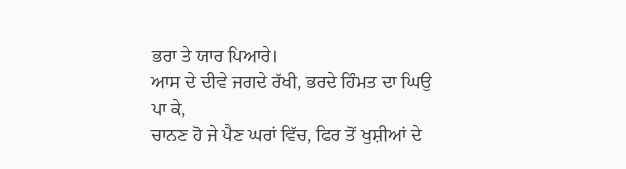ਭਰਾ ਤੇ ਯਾਰ ਪਿਆਰੇ।
ਆਸ ਦੇ ਦੀਵੇ ਜਗਦੇ ਰੱਖੀ, ਭਰਦੇ ਹਿੰਮਤ ਦਾ ਘਿਉ ਪਾ ਕੇ,
ਚਾਨਣ ਹੋ ਜੇ ਪੈਣ ਘਰਾਂ ਵਿੱਚ, ਫਿਰ ਤੋਂ ਖੁਸ਼ੀਆਂ ਦੇ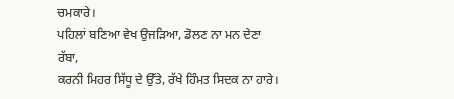ਚਮਕਾਰੇ।
ਪਹਿਲਾਂ ਬਣਿਆ ਵੇਖ ਉਜੜਿਆ, ਡੋਲਣ ਨਾ ਮਨ ਦੇਣਾ ਰੱਬਾ,
ਕਰਨੀ ਮਿਹਰ ਸਿੱਧੂ ਦੇ ਉੱਤੇ, ਰੱਖੇ ਹਿੰਮਤ ਸਿਦਕ ਨਾ ਹਾਰੇ।